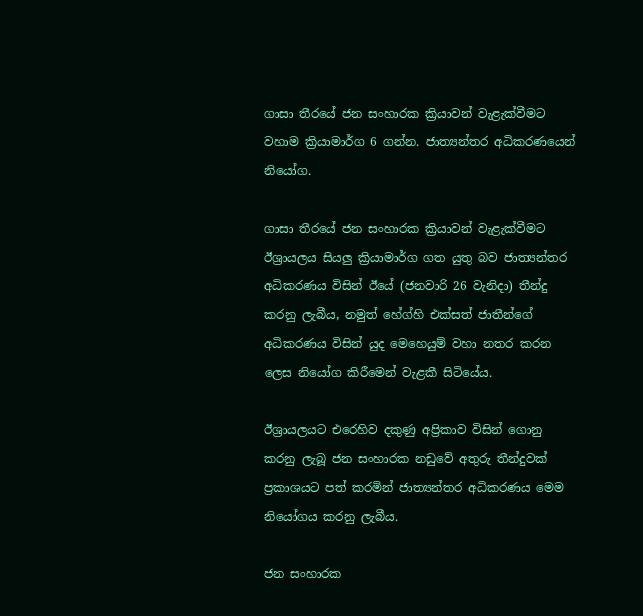ගාසා තීරයේ ජන සංහාරක ක්‍රියාවන් වැළැක්වීමට වහාම ක්‍රියාමාර්ග 6 ගන්න. ජාත්‍යන්තර අධිකරණයෙන් නියෝග.

ගාසා තීරයේ ජන සංහාරක ක්‍රියාවන් වැළැක්වීමට ඊශ්‍රායලය සියලු ක්‍රියාමාර්ග ගත යුතු බව ජාත්‍යන්තර අධිකරණය විසින් ඊයේ (ජනවාරි 26 වැනිදා) තීන්දු කරනු ලැබීය, නමුත් හේග්හි එක්සත් ජාතීන්ගේ අධිකරණය විසින් යුද මෙහෙයුම් වහා නතර කරන ලෙස නියෝග කිරීමෙන් වැළකී සිටියේය.

ඊශ්‍රායලයට එරෙහිව දකුණු අප්‍රිකාව විසින් ගොනු කරනු ලැබූ ජන සංහාරක නඩුවේ අතුරු තීන්දුවක් ප්‍රකාශයට පත් කරමින් ජාත්‍යන්තර අධිකරණය මෙම නියෝගය කරනු ලැබීය.

ජන සංහාරක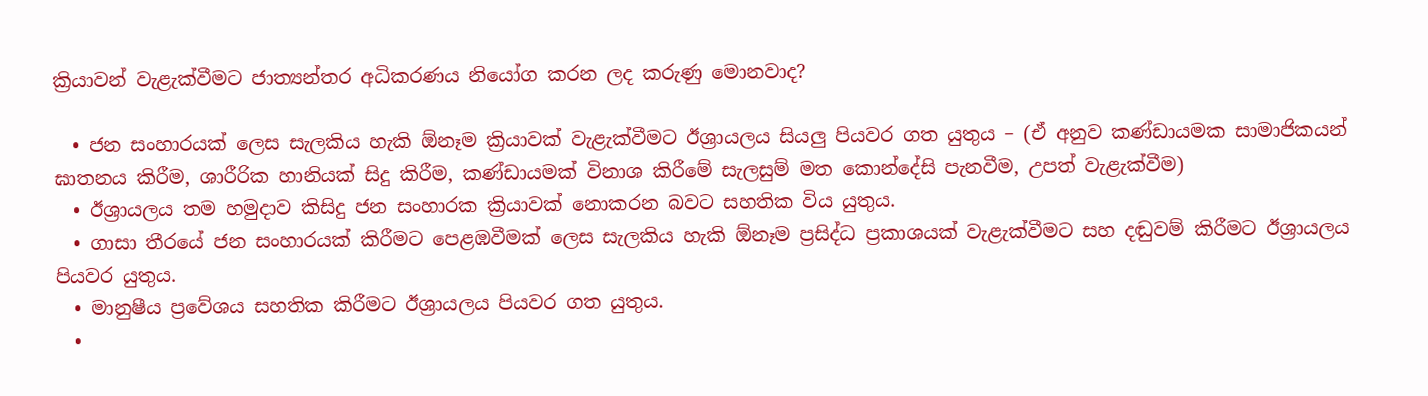ක්‍රියාවන් වැළැක්වීමට ජාත්‍යන්තර අධිකරණය නියෝග කරන ලද කරුණු මොනවාද?

  • ජන සංහාරයක් ලෙස සැලකිය හැකි ඕනෑම ක්‍රියාවක් වැළැක්වීමට ඊශ්‍රායලය සියලු පියවර ගත යුතුය – (ඒ අනුව කණ්ඩායමක සාමාජිකයන් ඝාතනය කිරීම, ශාරීරික හානියක් සිදු කිරීම, කණ්ඩායමක් විනාශ කිරීමේ සැලසුම් මත කොන්දේසි පැනවීම, උපත් වැළැක්වීම)
  • ඊශ්‍රායලය තම හමුදාව කිසිදු ජන සංහාරක ක්‍රියාවක් නොකරන බවට සහතික විය යුතුය.
  • ගාසා තීරයේ ජන සංහාරයක් කිරීමට පෙළඹවීමක් ලෙස සැලකිය හැකි ඕනෑම ප්‍රසිද්ධ ප්‍රකාශයක් වැළැක්වීමට සහ දඬුවම් කිරීමට ඊශ්‍රායලය පියවර යුතුය.
  • මානුෂීය ප්‍රවේශය සහතික කිරීමට ඊශ්‍රායලය පියවර ගත යුතුය.
  •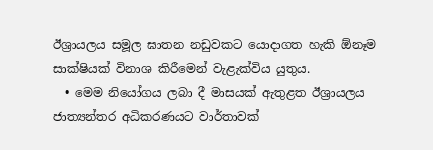ඊශ්‍රායලය සමූල ඝාතන නඩුවකට යොදාගත හැකි ඕනෑම සාක්ෂියක් විනාශ කිරීමෙන් වැළැක්විය යුතුය.
  • මෙම නියෝගය ලබා දී මාසයක් ඇතුළත ඊශ්‍රායලය ජාත්‍යන්තර අධිකරණයට වාර්තාවක්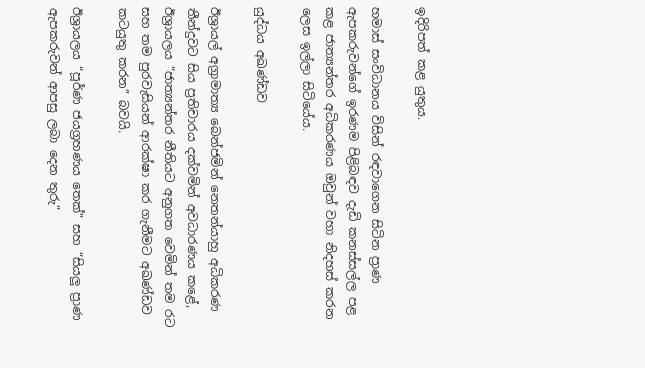ඉදිරිපත් කළ යුතුය.

හමාස් සංවිධානය විසින් රඳවාගෙන සිටින ප්‍රාණ ඇපකරුවන්ගේ ඉරණම පිළිබඳව දැඩි කනස්සල්ල පළ කළ ජාත්‍යන්තර අධිකරණය ඔවුන් වහා නිදහස් කරන ලෙස ඉල්ලා සිටියේය.

යුද්ධය අඛණ්ඩව

ඊශ්‍රායල් අග්‍රාමාත්‍ය බෙන්ජමින් නෙතන්යාහු අධිකරණ තීන්දුවට සිය ප්‍රතිචාරය දක්වමින් අවධාරණය කළේ, ඊශ්‍රායලය “ජාත්‍යන්තර නීතියට අනුගත වෙමින් තම රට සහ තම පුරවැසියන් ආරක්ෂා කර ගැනීමට අඛණ්ඩව කටයුතු කරන” බවයි.

ඊශ්‍රායලය “පූර්ණ ජයග්‍රහණය තෙක්” සහ “සියලු ප්‍රාණ ඇපකරුවන් ආපසු ලබා දෙන තුරු”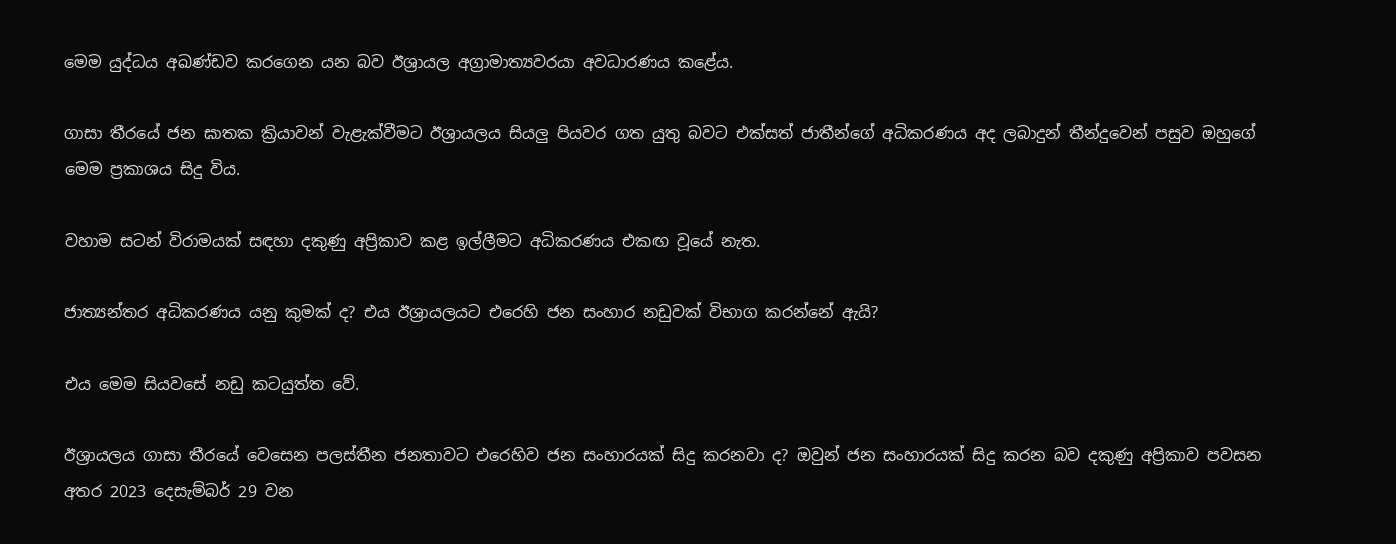මෙම යුද්ධය අඛණ්ඩව කරගෙන යන බව ඊශ්‍රායල අග්‍රාමාත්‍යවරයා අවධාරණය කළේය.

ගාසා තීරයේ ජන ඝාතක ක්‍රියාවන් වැළැක්වීමට ඊශ්‍රායලය සියලු පියවර ගත යුතු බවට එක්සත් ජාතීන්ගේ අධිකරණය අද ලබාදුන් තීන්දුවෙන් පසුව ඔහුගේ මෙම ප්‍රකාශය සිදු විය.

වහාම සටන් විරාමයක් සඳහා දකුණු අප්‍රිකාව කළ ඉල්ලීමට අධිකරණය එකඟ වූයේ නැත.

ජාත්‍යන්තර අධිකරණය යනු කුමක් ද? එය ඊශ්‍රායලයට එරෙහි ජන සංහාර නඩුවක් විභාග කරන්නේ ඇයි?

එය මෙම සියවසේ නඩු කටයුත්ත වේ.

ඊශ්‍රායලය ගාසා තීරයේ වෙසෙන පලස්තීන ජනතාවට එරෙහිව ජන සංහාරයක් සිදු කරනවා ද? ඔවුන් ජන සංහාරයක් සිදු කරන බව දකුණු අප්‍රිකාව පවසන අතර 2023 දෙසැම්බර් 29 වන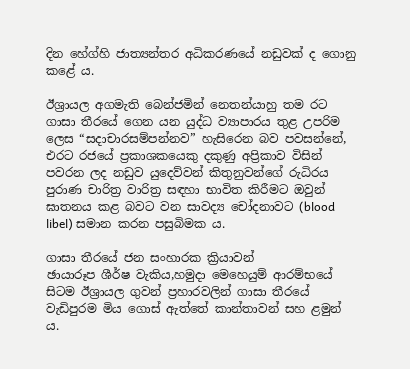දින හේග්හි ජාත්‍යන්තර අධිකරණයේ නඩුවක් ද ගොනු කළේ ය.

ඊශ්‍රායල අගමැති බෙන්ජමින් නෙතන්යාහු තම රට ගාසා තීරයේ ගෙන යන යුද්ධ ව්‍යාපාරය තුළ උපරිම ලෙස “සදාචාරසම්පන්නව” හැසිරෙන බව පවසන්නේ, එරට රජයේ ප්‍රකාශකයෙකු දකුණු අප්‍රිකාව විසින් පවරන ලද නඩුව යුදෙව්වන් කිතුනුවන්ගේ රුධිරය පුරාණ චාරිත්‍ර වාරිත්‍ර සඳහා භාවිත කිරීමට ඔවුන් ඝාතනය කළ බවට වන සාවද්‍ය චෝදනාවට (blood libel) සමාන කරන පසුබිමක ය.

ගාසා තීරයේ ජන සංහාරක ක්‍රියාවන්
ඡායාරූප ශීර්ෂ වැකිය,හමුදා මෙහෙයුම් ආරම්භයේ සිටම ඊශ්‍රායල ගුවන් ප්‍රහාරවලින් ගාසා තීරයේ වැඩිපුරම මිය ගොස් ඇත්තේ කාන්තාවන් සහ ළමුන් ය.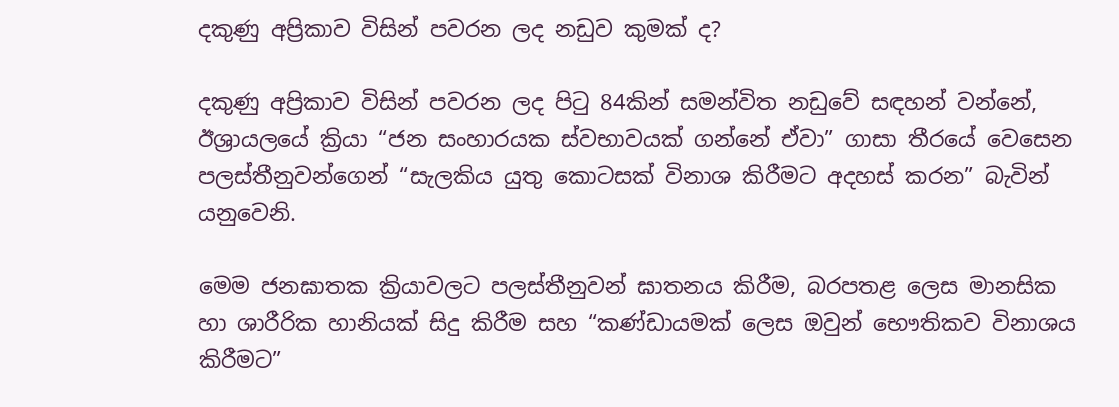දකුණු අප්‍රිකාව විසින් පවරන ලද නඩුව කුමක් ද?

දකුණු අප්‍රිකාව විසින් පවරන ලද පිටු 84කින් සමන්විත නඩුවේ සඳහන් වන්නේ, ඊශ්‍රායලයේ ක්‍රියා “ජන සංහාරයක ස්වභාවයක් ගන්නේ ඒවා” ගාසා තීරයේ වෙසෙන පලස්තීනුවන්ගෙන් “සැලකිය යුතු කොටසක් විනාශ කිරීමට අදහස් කරන” බැවින් යනුවෙනි.

මෙම ජනඝාතක ක්‍රියාවලට පලස්තීනුවන් ඝාතනය කිරීම, බරපතළ ලෙස මානසික හා ශාරීරික හානියක් සිදු කිරීම සහ “කණ්ඩායමක් ලෙස ඔවුන් භෞතිකව විනාශය කිරීමට”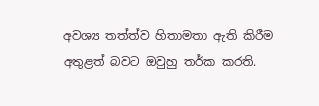අවශ්‍ය තත්ත්ව හිතාමතා ඇති කිරීම අතුළත් බවට ඔවුහු තර්ක කරති.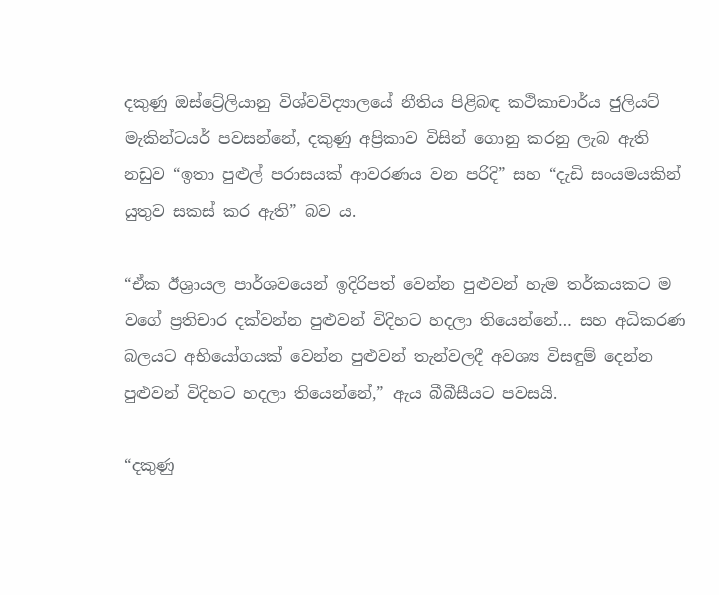දකුණු ඔස්ට්‍රේලියානු විශ්වවිද්‍යාලයේ නීතිය පිළිබඳ කථිකාචාර්ය ජුලියට් මැකින්ටයර් පවසන්නේ, දකුණු අප්‍රිකාව විසින් ගොනු කරනු ලැබ ඇති නඩුව “ඉතා පුළුල් පරාසයක් ආවරණය වන පරිදි” සහ “දැඩි සංයමයකින් යුතුව සකස් කර ඇති” බව ය.

“ඒක ඊශ්‍රායල පාර්ශවයෙන් ඉදිරිපත් වෙන්න පුළුවන් හැම තර්කයකට ම වගේ ප්‍රතිචාර දක්වන්න පුළුවන් විදිහට හදලා තියෙන්නේ… සහ අධිකරණ බලයට අභියෝගයක් වෙන්න පුළුවන් තැන්වලදී අවශ්‍ය විසඳුම් දෙන්න පුළුවන් විදිහට හදලා තියෙන්නේ,” ඇය බීබීසීයට පවසයි.

“දකුණු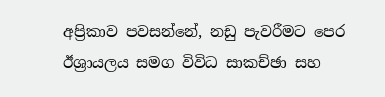අප්‍රිකාව පවසන්නේ, නඩු පැවරීමට පෙර ඊශ්‍රායලය සමග විවිධ සාකච්ඡා සහ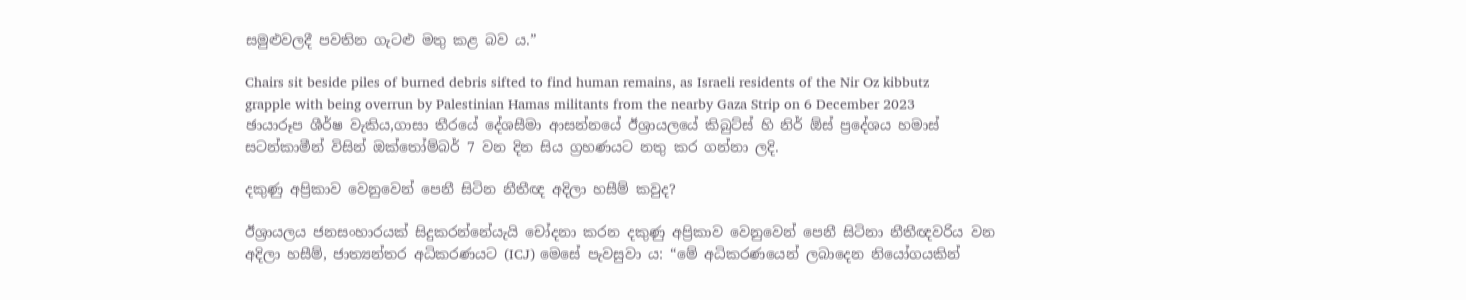සමුළුවලදී පවතින ගැටළු මතු කළ බව ය.”

Chairs sit beside piles of burned debris sifted to find human remains, as Israeli residents of the Nir Oz kibbutz grapple with being overrun by Palestinian Hamas militants from the nearby Gaza Strip on 6 December 2023
ඡායාරූප ශීර්ෂ වැකිය,ගාසා තීරයේ දේශසීමා ආසන්නයේ ඊශ්‍රායලයේ කිබුට්ස් හි නිර් ඕස් ප්‍රදේශය හමාස් සටන්කාමීන් විසින් ඔක්තෝම්බර් 7 වන දින සිය ග්‍රහණයට නතු කර ගන්නා ලදි.

දකුණු අප්‍රිකාව වෙනුවෙන් පෙනී සිටින නීතීඥ අදිලා හසීම් කවුද?

ඊශ්‍රායලය ජනසංහාරයක් සිදුකරන්නේයැයි චෝදනා කරන දකුණු අප්‍රිකාව වෙනුවෙන් පෙනී සිටිනා නීතීඥවරිය වන අදිලා හසීම්, ජාත්‍යන්තර අධිකරණයට (ICJ) මෙසේ පැවසුවා ය: “මේ අධිකරණයෙන් ලබාදෙන නියෝගයකින්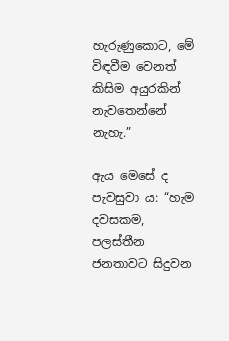හැරුණුකොට, මේ විඳවීම වෙනත් කිසිම අයුරකින් නැවතෙන්නේ නැහැ.”

ඇය මෙසේ ද පැවසුවා ය: “හැම දවසකම, පලස්තීන ජනතාවට සිදුවන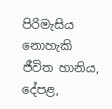පිරිමැසිය නොහැකි ජීවිත හානිය, දේපළ,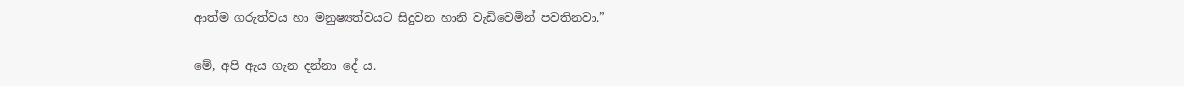ආත්ම ගරුත්වය හා මනුෂ්‍යත්වයට සිදුවන හානි වැඩිවෙමින් පවතිනවා.”

මේ, අපි ඇය ගැන දන්නා දේ ය.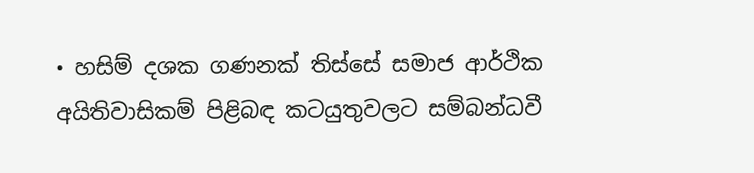• හසිම් දශක ගණනක් තිස්සේ සමාජ ආර්ථික අයිතිවාසිකම් පිළිබඳ කටයුතුවලට සම්බන්ධවී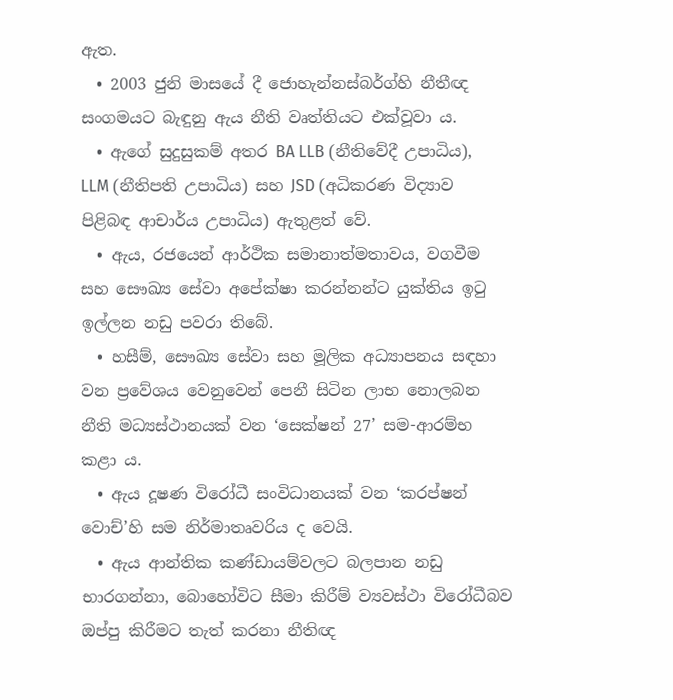ඇත.
  • 2003 ජුනි මාසයේ දී ජොහැන්නස්බර්ග්හි නීතීඥ සංගමයට බැඳුනු ඇය නීති වෘත්තියට එක්වූවා ය.
  • ඇගේ සුදුසුකම් අතර BA LLB (නීතිවේදී උපාධිය), LLM (නීතිපති උපාධිය) සහ JSD (අධිකරණ විද්‍යාව පිළිබඳ ආචාර්ය උපාධිය) ඇතුළත් වේ.
  • ඇය, රජයෙන් ආර්ථික සමානාත්මතාවය, වගවීම සහ සෞඛ්‍ය සේවා අපේක්ෂා කරන්නන්ට යුක්තිය ඉටු ඉල්ලන නඩු පවරා තිබේ.
  • හසීම්, සෞඛ්‍ය සේවා සහ මූලික අධ්‍යාපනය සඳහා වන ප්‍රවේශය වෙනුවෙන් පෙනී සිටින ලාභ නොලබන නීති මධ්‍යස්ථානයක් වන ‘සෙක්ෂන් 27’ සම-ආරම්භ කළා ය.
  • ඇය දූෂණ විරෝධී සංවිධානයක් වන ‘කරප්ෂන් වොච්’හි සම නිර්මාතෘවරිය ද වෙයි.
  • ඇය ආන්තික කණ්ඩායම්වලට බලපාන නඩු භාරගන්නා, බොහෝවිට සීමා කිරීම් ව්‍යවස්ථා විරෝධීබව ඔප්පු කිරීමට තැත් කරනා නීතිඥ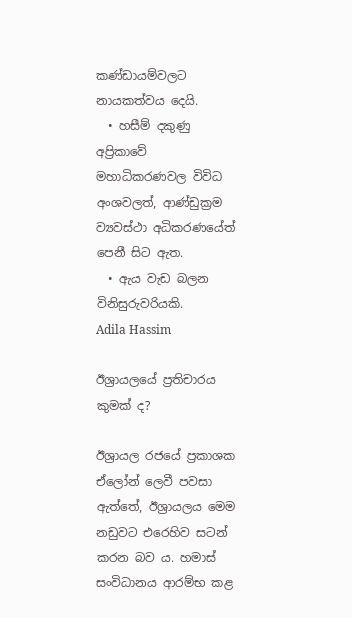කණ්ඩායම්වලට නායකත්වය දෙයි.
  • හසීම් දකුණු අප්‍රිකාවේ මහාධිකරණවල විවිධ අංශවලත්, ආණ්ඩුක්‍රම ව්‍යවස්ථා අධිකරණයේත් පෙනී සිට ඇත.
  • ඇය වැඩ බලන විනිසුරුවරියකි.
Adila Hassim

ඊශ්‍රායලයේ ප්‍රතිචාරය කුමක් ද?

ඊශ්‍රායල රජයේ ප්‍රකාශක ඒලෝන් ලෙවී පවසා ඇත්තේ, ඊශ්‍රායලය මෙම නඩුවට එරෙහිව සටන් කරන බව ය. හමාස් සංවිධානය ආරම්භ කළ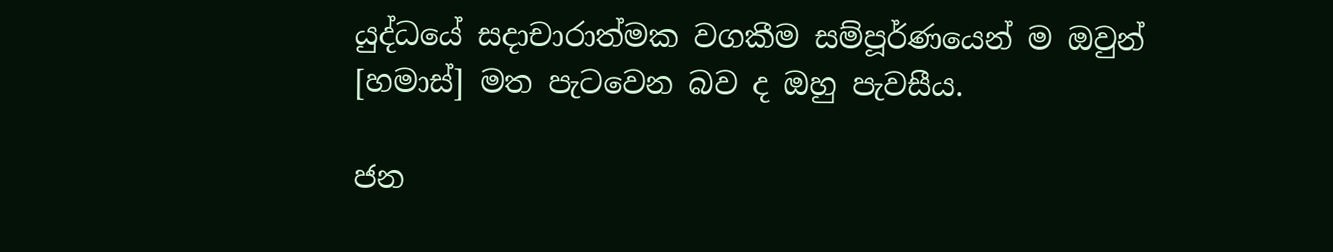යුද්ධයේ සදාචාරාත්මක වගකීම සම්පූර්ණයෙන් ම ඔවුන් [හමාස්] මත පැටවෙන බව ද ඔහු පැවසීය.

ජන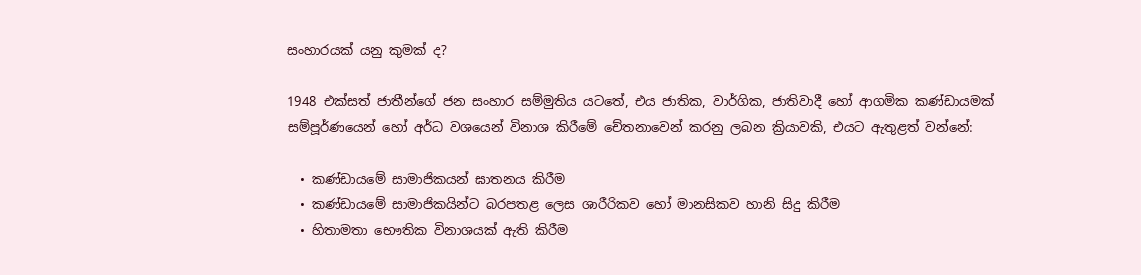සංහාරයක් යනු කුමක් ද?

1948 එක්සත් ජාතීන්ගේ ජන සංහාර සම්මුතිය යටතේ, එය ජාතික, වාර්ගික, ජාතිවාදී හෝ ආගමික කණ්ඩායමක් සම්පූර්ණයෙන් හෝ අර්ධ වශයෙන් විනාශ කිරීමේ චේතනාවෙන් කරනු ලබන ක්‍රියාවකි, එයට ඇතුළත් වන්නේ:

  • කණ්ඩායමේ සාමාජිකයන් ඝාතනය කිරීම
  • කණ්ඩායමේ සාමාජිකයින්ට බරපතළ ලෙස ශාරීරිකව හෝ මානසිකව හානි සිදු කිරීම
  • හිතාමතා භෞතික විනාශයක් ඇති කිරීම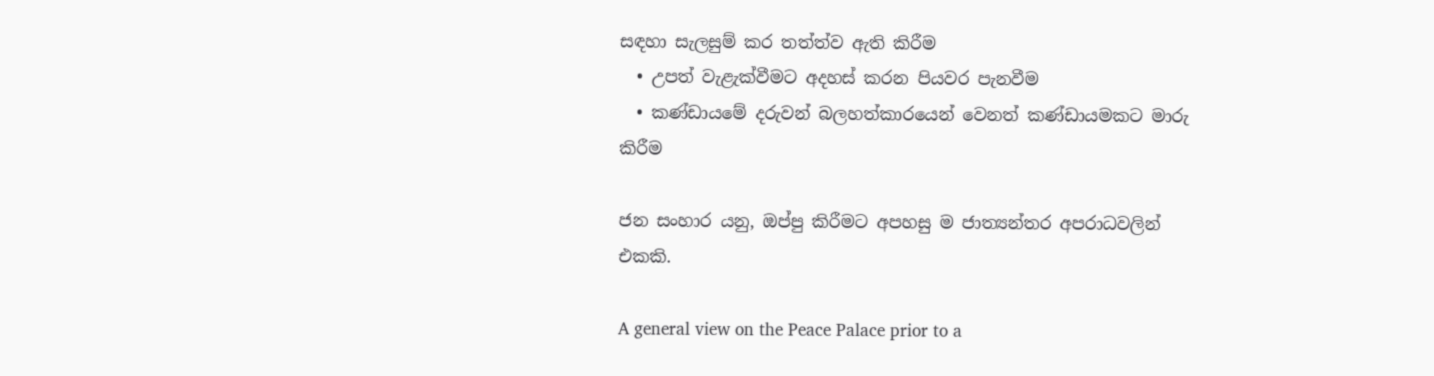සඳහා සැලසුම් කර තත්ත්ව ඇති කිරීම
  • උපත් වැළැක්වීමට අදහස් කරන පියවර පැනවීම
  • කණ්ඩායමේ දරුවන් බලහත්කාරයෙන් වෙනත් කණ්ඩායමකට මාරු කිරීම

ජන සංහාර යනු, ඔප්පු කිරීමට අපහසු ම ජාත්‍යන්තර අපරාධවලින් එකකි.

A general view on the Peace Palace prior to a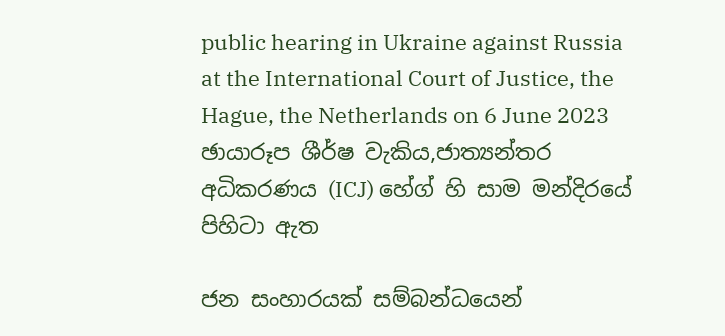public hearing in Ukraine against Russia at the International Court of Justice, the Hague, the Netherlands on 6 June 2023
ඡායාරූප ශීර්ෂ වැකිය,ජාත්‍යන්තර අධිකරණය (ICJ) හේග් හි සාම මන්දිරයේ පිහිටා ඇත

ජන සංහාරයක් සම්බන්ධයෙන්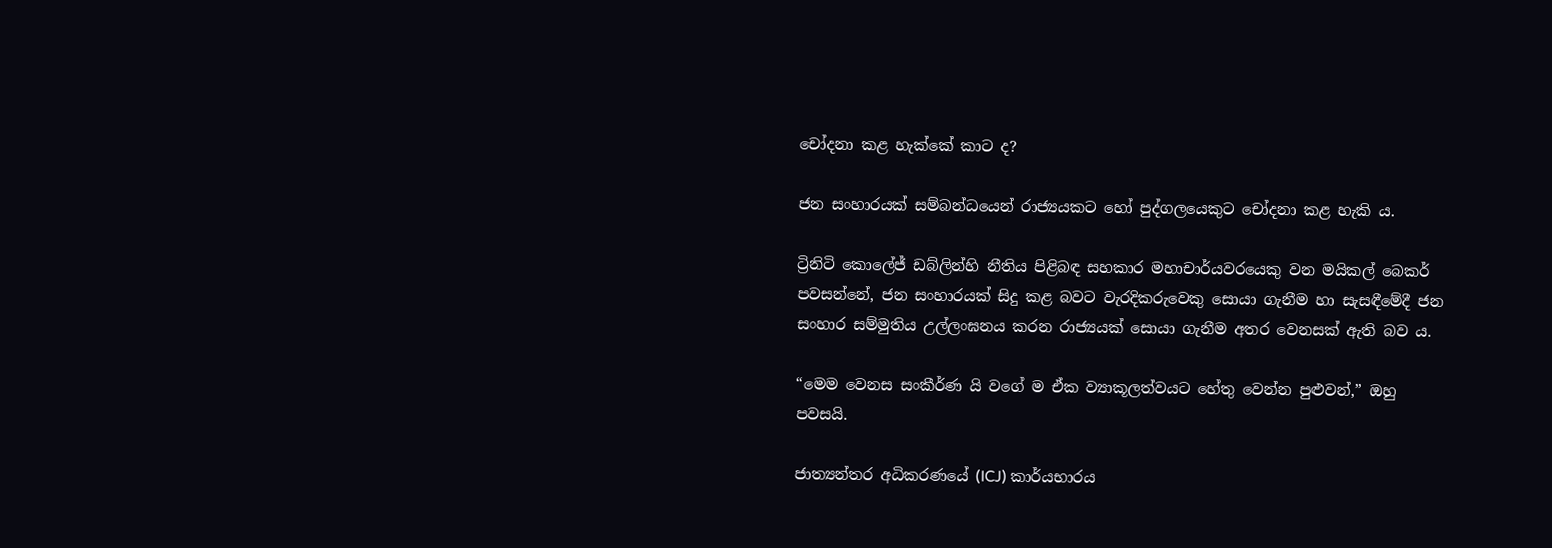චෝදනා කළ හැක්කේ කාට ද?

ජන සංහාරයක් සම්බන්ධයෙන් රාජ්‍යයකට හෝ පුද්ගලයෙකුට චෝදනා කළ හැකි ය.

ට්‍රිනිටි කොලේජ් ඩබ්ලින්හි නීතිය පිළිබඳ සහකාර මහාචාර්යවරයෙකු වන මයිකල් බෙකර් පවසන්නේ, ජන සංහාරයක් සිදු කළ බවට වැරදිකරුවෙකු සොයා ගැනීම හා සැසඳීමේදී ජන සංහාර සම්මුතිය උල්ලංඝනය කරන රාජ්‍යයක් සොයා ගැනීම අතර වෙනසක් ඇති බව ය.

“මෙම වෙනස සංකීර්ණ යි වගේ ම ඒක ව්‍යාකූලත්වයට හේතු වෙන්න පුළුවන්,” ඔහු පවසයි.

ජාත්‍යන්තර අධිකරණයේ (ICJ) කාර්යභාරය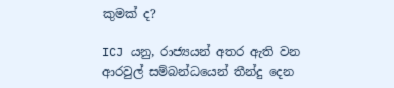කුමක් ද?

ICJ යනු, රාජ්‍යයන් අතර ඇති වන ආරවුල් සම්බන්ධයෙන් තීන්දු දෙන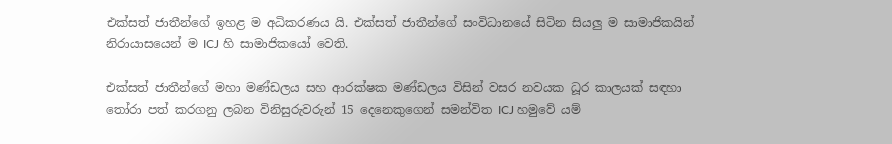එක්සත් ජාතීන්ගේ ඉහළ ම අධිකරණය යි. එක්සත් ජාතීන්ගේ සංවිධානයේ සිටින සියලු ම සාමාජිකයින් නිරායාසයෙන් ම ICJ හි සාමාජිකයෝ වෙති.

එක්සත් ජාතීන්ගේ මහා මණ්ඩලය සහ ආරක්ෂක මණ්ඩලය විසින් වසර නවයක ධූර කාලයක් සඳහා තෝරා පත් කරගනු ලබන විනිසුරුවරුන් 15 දෙනෙකුගෙන් සමන්විත ICJ හමුවේ යම්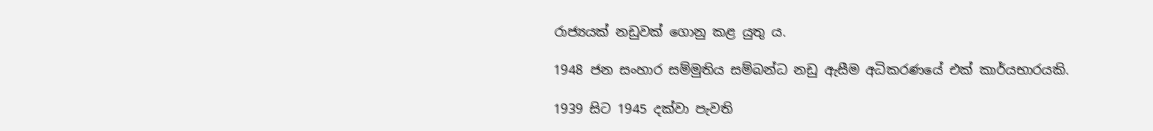රාජ්‍යයක් නඩුවක් ගොනු කළ යුතු ය.

1948 ජන සංහාර සම්මුතිය සම්බන්ධ නඩු ඇසීම අධිකරණයේ එක් කාර්යභාරයකි.

1939 සිට 1945 දක්වා පැවති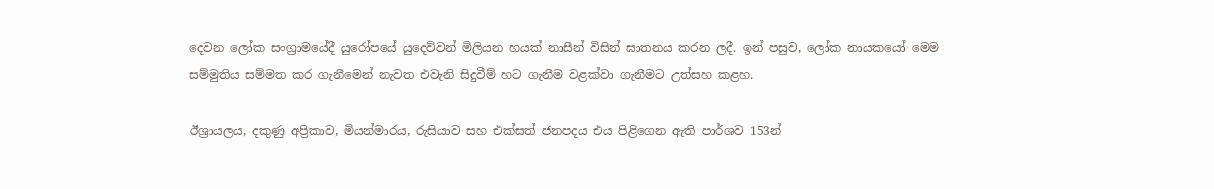දෙවන ලෝක සංග්‍රාමයේදී යුරෝපයේ යුදෙව්වන් මිලියන හයක් නාසීන් විසින් ඝාතනය කරන ලදී. ඉන් පසුව, ලෝක නායකයෝ මෙම සම්මුතිය සම්මත කර ගැනීමෙන් නැවත එවැනි සිදුවීම් හට ගැනීම වළක්වා ගැනීමට උත්සහ කළහ.

ඊශ්‍රායලය, දකුණු අප්‍රිකාව, මියන්මාරය, රුසියාව සහ එක්සත් ජනපදය එය පිළිගෙන ඇති පාර්ශව 153න්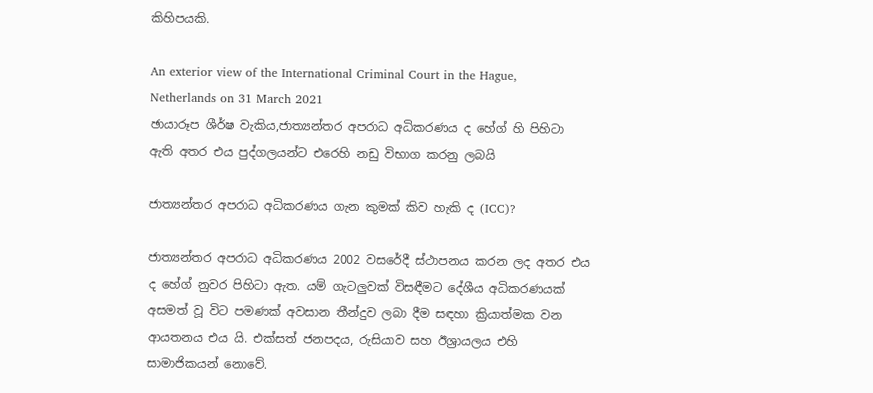කිහිපයකි.

An exterior view of the International Criminal Court in the Hague, Netherlands on 31 March 2021
ඡායාරූප ශීර්ෂ වැකිය,ජාත්‍යන්තර අපරාධ අධිකරණය ද හේග් හි පිහිටා ඇති අතර එය පුද්ගලයන්ට එරෙහි නඩු විභාග කරනු ලබයි

ජාත්‍යන්තර අපරාධ අධිකරණය ගැන කුමක් කිව හැකි ද (ICC)?

ජාත්‍යන්තර අපරාධ අධිකරණය 2002 වසරේදී ස්ථාපනය කරන ලද අතර එය ද හේග් නුවර පිහිටා ඇත. යම් ගැටලුවක් විසඳීමට දේශීය අධිකරණයක් අසමත් වූ විට පමණක් අවසාන තීන්දුව ලබා දීම සඳහා ක්‍රියාත්මක වන ආයතනය එය යි. එක්සත් ජනපදය, රුසියාව සහ ඊශ්‍රායලය එහි සාමාජිකයන් නොවේ.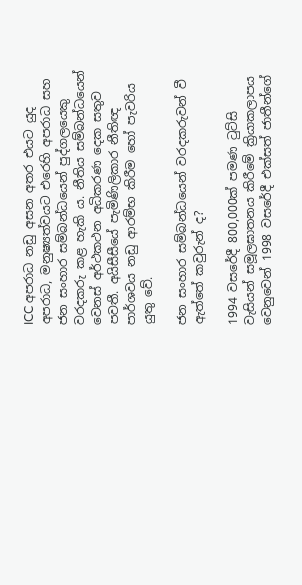ICC අපරාධ නඩු අසන අතර එයට යුද අපරාධ, මනුෂ්‍යත්වයට එරෙහි අපරාධ සහ ජන සංහාර සම්බන්ධයෙන් පුද්ගලයෙකු වරදකරු කළ හැකි ය. නීතිය සම්බන්ධයෙන් වෙනස් අර්ථකථන අධිකරණ දෙක සතුව පවතී. අයිසීසීයේ පැමිණිලිකාර නීතිඥ පාර්ශවය නඩු ආරම්භ කිරීම හෝ පැවරිය යුතු වේ.

ජන සංහාර සම්බන්ධයෙන් වරදකරුවන් වී ඇත්තේ කවුරුන් ද?

1994 වසරේදී 800,000ක් පමණ ටුට්සි වැසියන් සමූලඝාතනය කිරීමේ ක්‍රියාකලාපය වෙනුවෙන් 1998 වසරේදී එක්සත් ජාතීන්ගේ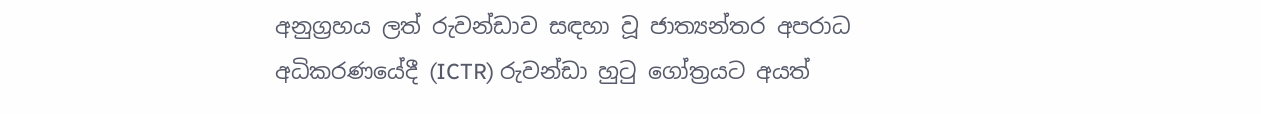අනුග්‍රහය ලත් රුවන්ඩාව සඳහා වූ ජාත්‍යන්තර අපරාධ අධිකරණයේදී (ICTR) රුවන්ඩා හුටු ගෝත්‍රයට අයත්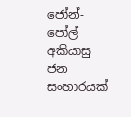ජෝන්-පෝල් අකියාසු ජන සංහාරයක්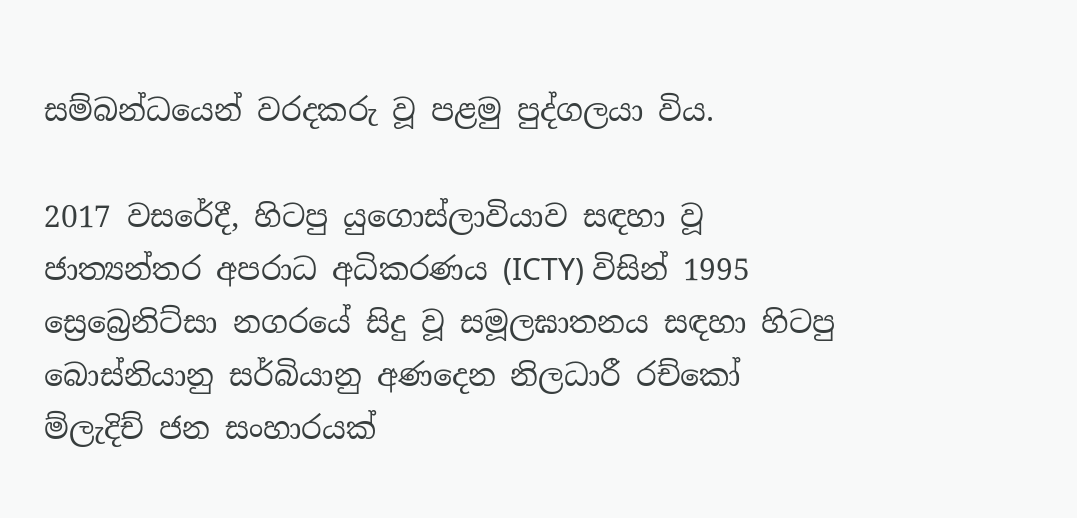සම්බන්ධයෙන් වරදකරු වූ පළමු පුද්ගලයා විය.

2017 වසරේදී, හිටපු යුගොස්ලාවියාව සඳහා වූ ජාත්‍යන්තර අපරාධ අධිකරණය (ICTY) විසින් 1995 ස්‍රෙබ්‍රෙනිට්සා නගරයේ සිදු වූ සමූලඝාතනය සඳහා හිටපු බොස්නියානු සර්බියානු අණදෙන නිලධාරී රච්කෝ ම්ලැදිච් ජන සංහාරයක්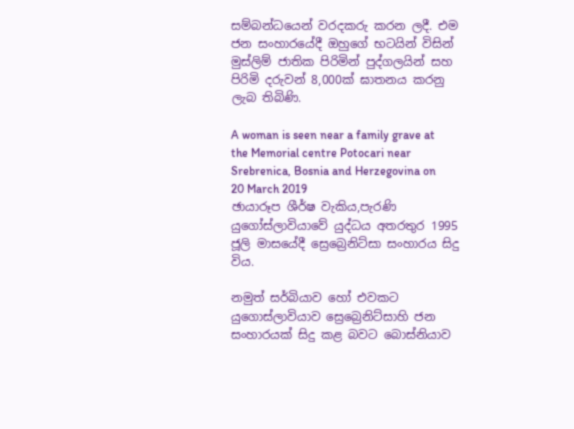සම්බන්ධයෙන් වරදකරු කරන ලදී. එම ජන සංහාරයේදී ඔහුගේ භටයින් විසින් මුස්ලිම් ජාතික පිරිමින් පුද්ගලයින් සහ පිරිමි දරුවන් 8,000ක් ඝාතනය කරනු ලැබ තිබිණි.

A woman is seen near a family grave at the Memorial centre Potocari near Srebrenica, Bosnia and Herzegovina on 20 March 2019
ඡායාරූප ශීර්ෂ වැකිය,පැරණි යුගෝස්ලාවියාවේ යුද්ධය අතරතුර 1995 ජූලි මාසයේදී ස්‍රෙබ්‍රෙනිට්සා සංහාරය සිදු විය.

නමුත් සර්බියාව හෝ එවකට යුගොස්ලාවියාව ස්‍රෙබ්‍රෙනිට්සාහි ජන සංහාරයක් සිදු කළ බවට බොස්නියාව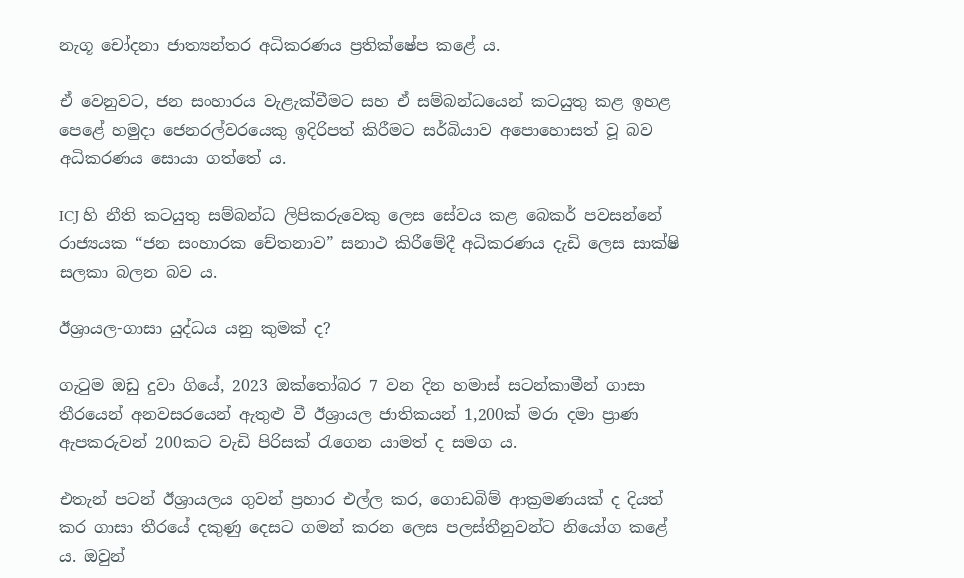නැගූ චෝදනා ජාත්‍යන්තර අධිකරණය ප්‍රතික්ෂේප කළේ ය.

ඒ වෙනුවට, ජන සංහාරය වැළැක්වීමට සහ ඒ සම්බන්ධයෙන් කටයුතු කළ ඉහළ පෙළේ හමුදා ජෙනරල්වරයෙකු ඉදිරිපත් කිරීමට සර්බියාව අපොහොසත් වූ බව අධිකරණය සොයා ගත්තේ ය.

ICJ හි නීති කටයුතු සම්බන්ධ ලිපිකරුවෙකු ලෙස සේවය කළ බෙකර් පවසන්නේ රාජ්‍යයක “ජන සංහාරක චේතනාව” සනාථ කිරීමේදී අධිකරණය දැඩි ලෙස සාක්ෂි සලකා බලන බව ය.

ඊශ්‍රායල-ගාසා යුද්ධය යනු කුමක් ද?

ගැටුම ඔඩු දුවා ගියේ, 2023 ඔක්තෝබර 7 වන දින හමාස් සටන්කාමීන් ගාසා තීරයෙන් අනවසරයෙන් ඇතුළු වී ඊශ්‍රායල ජාතිකයන් 1,200ක් මරා දමා ප්‍රාණ ඇපකරුවන් 200කට වැඩි පිරිසක් රැගෙන යාමත් ද සමග ය.

එතැන් පටන් ඊශ්‍රායලය ගුවන් ප්‍රහාර එල්ල කර, ගොඩබිම් ආක්‍රමණයක් ද දියත් කර ගාසා තීරයේ දකුණු දෙසට ගමන් කරන ලෙස පලස්තීනුවන්ට නියෝග කළේ ය. ඔවුන්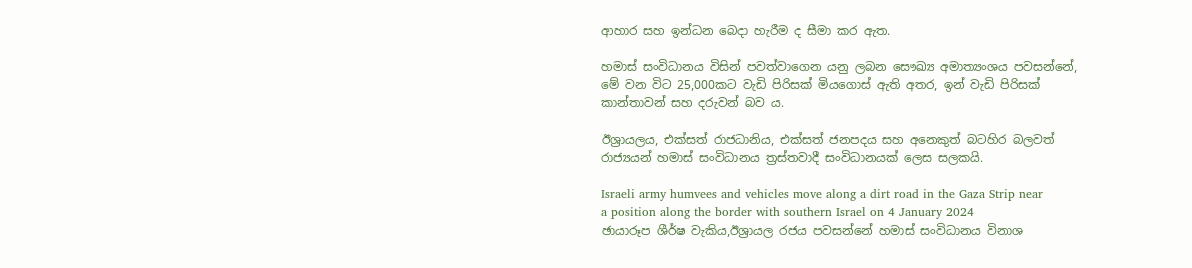ආහාර සහ ඉන්ධන බෙදා හැරීම ද සීමා කර ඇත.

හමාස් සංවිධානය විසින් පවත්වාගෙන යනු ලබන සෞඛ්‍ය අමාත්‍යංශය පවසන්නේ, මේ වන විට 25,000කට වැඩි පිරිසක් මියගොස් ඇති අතර, ඉන් වැඩි පිරිසක් කාන්තාවන් සහ දරුවන් බව ය.

ඊශ්‍රායලය, එක්සත් රාජධානිය, එක්සත් ජනපදය සහ අනෙකුත් බටහිර බලවත් රාජ්‍යයන් හමාස් සංවිධානය ත්‍රස්තවාදී සංවිධානයක් ලෙස සලකයි.

Israeli army humvees and vehicles move along a dirt road in the Gaza Strip near a position along the border with southern Israel on 4 January 2024
ඡායාරූප ශීර්ෂ වැකිය,ඊශ්‍රායල රජය පවසන්නේ හමාස් සංවිධානය විනාශ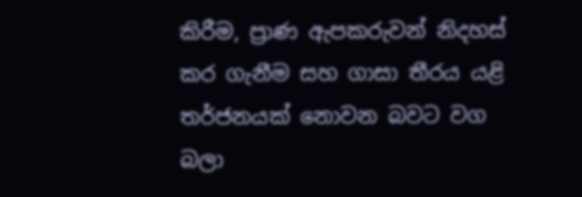කිරීම, ප්‍රාණ ඇපකරුවන් නිදහස් කර ගැනීම සහ ගාසා තීරය යළි තර්ජනයක් නොවන බවට වග බලා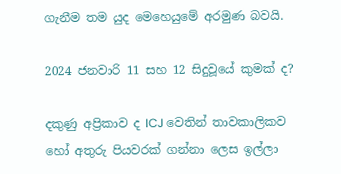ගැනීම තම යුද මෙහෙයුමේ අරමුණ බවයි.

2024 ජනවාරි 11 සහ 12 සිදුවූයේ කුමක් ද?

දකුණු අප්‍රිකාව ද ICJ වෙතින් තාවකාලිකව හෝ අතුරු පියවරක් ගන්නා ලෙස ඉල්ලා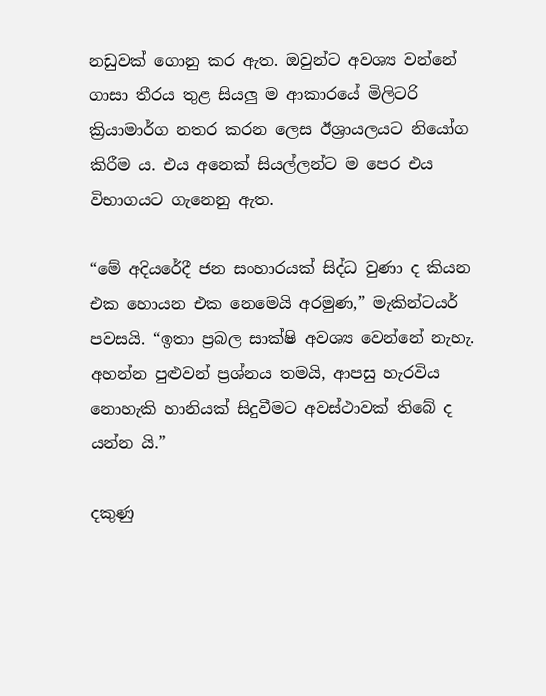නඩුවක් ගොනු කර ඇත. ඔවුන්ට අවශ්‍ය වන්නේ ගාසා තීරය තුළ සියලු ම ආකාරයේ මිලිටරි ක්‍රියාමාර්ග නතර කරන ලෙස ඊශ්‍රායලයට නියෝග කිරීම ය. එය අනෙක් සියල්ලන්ට ම පෙර එය විභාගයට ගැනෙනු ඇත.

“මේ අදියරේදී ජන සංහාරයක් සිද්ධ වුණා ද කියන එක හොයන එක නෙමෙයි අරමුණ,” මැකින්ටයර් පවසයි. “ඉතා ප්‍රබල සාක්ෂි අවශ්‍ය වෙන්නේ නැහැ. අහන්න පුළුවන් ප්‍රශ්නය තමයි, ආපසු හැරවිය නොහැකි හානියක් සිදුවීමට අවස්ථාවක් තිබේ ද යන්න යි.”

දකුණු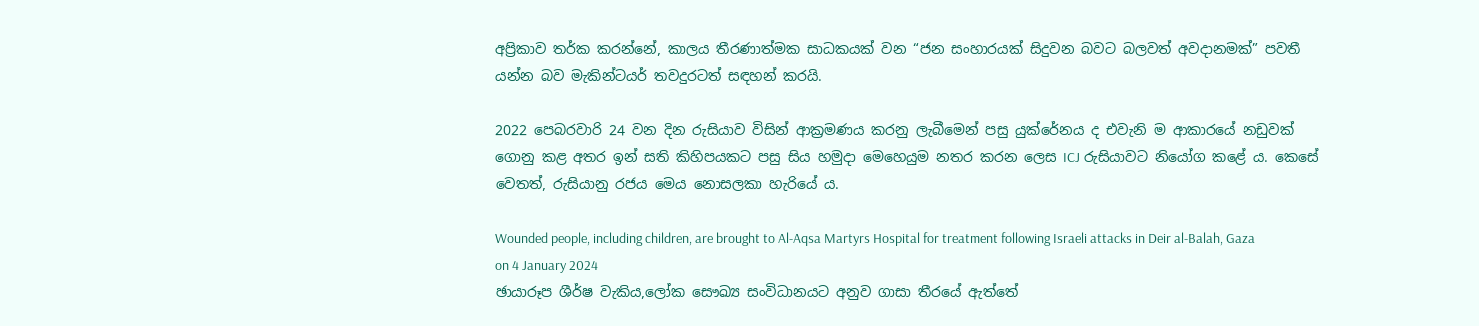අප්‍රිකාව තර්ක කරන්නේ, කාලය තීරණාත්මක සාධකයක් වන “ජන සංහාරයක් සිදුවන බවට බලවත් අවදානමක්” පවතී යන්න බව මැකින්ටයර් තවදුරටත් සඳහන් කරයි.

2022 පෙබරවාරි 24 වන දින රුසියාව විසින් ආක්‍රමණය කරනු ලැබීමෙන් පසු යුක්රේනය ද එවැනි ම ආකාරයේ නඩුවක් ගොනු කළ අතර ඉන් සති කිහිපයකට පසු සිය හමුදා මෙහෙයුම නතර කරන ලෙස ICJ රුසියාවට නියෝග කළේ ය. කෙසේ වෙතත්, රුසියානු රජය මෙය නොසලකා හැරියේ ය.

Wounded people, including children, are brought to Al-Aqsa Martyrs Hospital for treatment following Israeli attacks in Deir al-Balah, Gaza on 4 January 2024
ඡායාරූප ශීර්ෂ වැකිය,ලෝක සෞඛ්‍ය සංවිධානයට අනුව ගාසා තීරයේ ඇත්තේ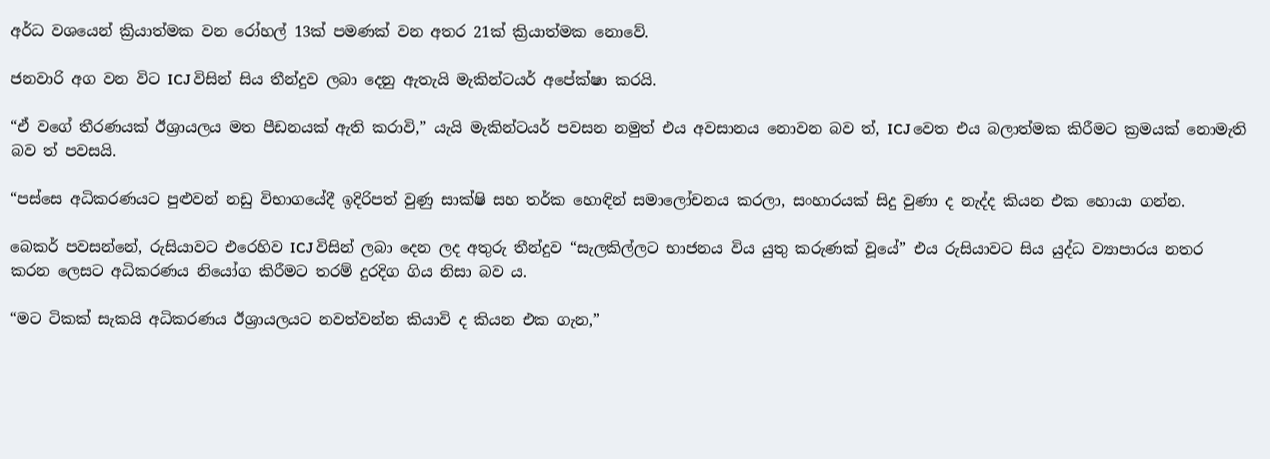අර්ධ වශයෙන් ක්‍රියාත්මක වන රෝහල් 13ක් පමණක් වන අතර 21ක් ක්‍රියාත්මක නොවේ.

ජනවාරි අග වන විට ICJ විසින් සිය තීන්දුව ලබා දෙනු ඇතැයි මැකින්ටයර් අපේක්ෂා කරයි.

“ඒ වගේ තීරණයක් ඊශ්‍රායලය මත පීඩනයක් ඇති කරාවි,” යැයි මැකින්ටයර් පවසන නමුත් එය අවසානය නොවන බව ත්, ICJ වෙත එය බලාත්මක කිරීමට ක්‍රමයක් නොමැති බව ත් පවසයි.

“පස්සෙ අධිකරණයට පුළුවන් නඩු විභාගයේදී ඉදිරිපත් වුණු සාක්ෂි සහ තර්ක හොඳින් සමාලෝචනය කරලා, සංහාරයක් සිදු වුණා ද නැද්ද කියන එක හොයා ගන්න.

බෙකර් පවසන්නේ, රුසියාවට එරෙහිව ICJ විසින් ලබා දෙන ලද අතුරු තීන්දුව “සැලකිල්ලට භාජනය විය යුතු කරුණක් වූයේ” එය රුසියාවට සිය යුද්ධ ව්‍යාපාරය නතර කරන ලෙසට අධිකරණය නියෝග කිරීමට තරම් දුරදිග ගිය නිසා බව ය.

“මට ටිකක් සැකයි අධිකරණය ඊශ්‍රායලයට නවත්වන්න කියාවි ද කියන එක ගැන,”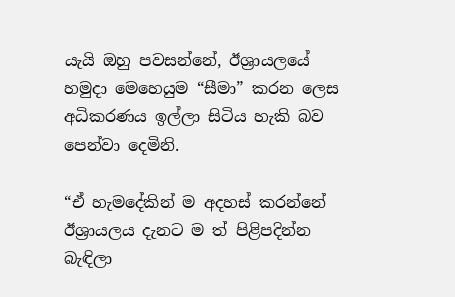යැයි ඔහු පවසන්නේ, ඊශ්‍රායලයේ හමුදා මෙහෙයුම “සීමා” කරන ලෙස අධිකරණය ඉල්ලා සිටිය හැකි බව පෙන්වා දෙමිනි.

“ඒ හැමදේකින් ම අදහස් කරන්නේ ඊශ්‍රායලය දැනට ම ත් පිළිපදින්න බැඳිලා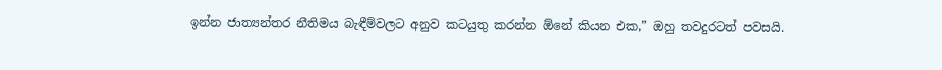ඉන්න ජාත්‍යන්තර නීතිමය බැඳීම්වලට අනුව කටයුතු කරන්න ඕනේ කියන එක,” ඔහු තවදුරටත් පවසයි.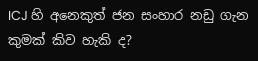ICJ හි අනෙකුත් ජන සංහාර නඩු ගැන කුමක් කිව හැකි ද?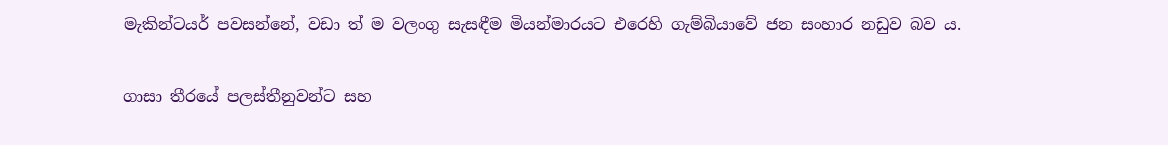මැකින්ටයර් පවසන්නේ, වඩා ත් ම වලංගු සැසඳීම මියන්මාරයට එරෙහි ගැම්බියාවේ ජන සංහාර නඩුව බව ය.

ගාසා තීරයේ පලස්තීනුවන්ට සහ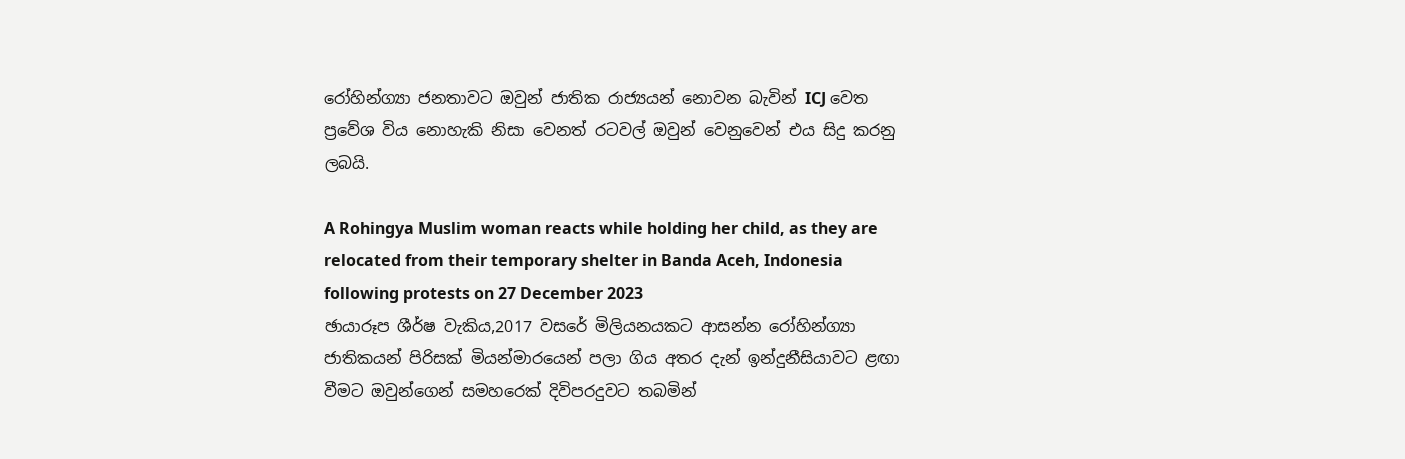රෝහින්ග්‍යා ජනතාවට ඔවුන් ජාතික රාජ්‍යයන් නොවන බැවින් ICJ වෙත ප්‍රවේශ විය නොහැකි නිසා වෙනත් රටවල් ඔවුන් වෙනුවෙන් එය සිදු කරනු ලබයි.

A Rohingya Muslim woman reacts while holding her child, as they are relocated from their temporary shelter in Banda Aceh, Indonesia following protests on 27 December 2023
ඡායාරූප ශීර්ෂ වැකිය,2017 වසරේ මිලියනයකට ආසන්න රෝහින්ග්‍යා ජාතිකයන් පිරිසක් මියන්මාරයෙන් පලා ගිය අතර දැන් ඉන්දුනීසියාවට ළඟා වීමට ඔවුන්ගෙන් සමහරෙක් දිවිපරදුවට තබමින්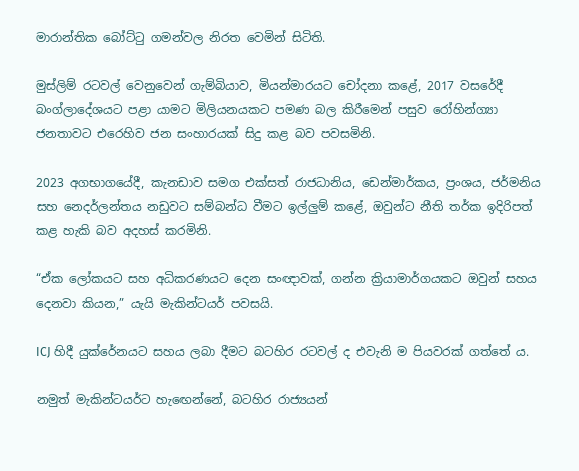මාරාන්තික බෝට්ටු ගමන්වල නිරත වෙමින් සිටිති.

මුස්ලිම් රටවල් වෙනුවෙන් ගැම්බියාව, මියන්මාරයට චෝදනා කළේ, 2017 වසරේදී බංග්ලාදේශයට පළා යාමට මිලියනයකට පමණ බල කිරීමෙන් පසුව රෝහින්ග්‍යා ජනතාවට එරෙහිව ජන සංහාරයක් සිදු කළ බව පවසමිනි.

2023 අගභාගයේදී, කැනඩාව සමග එක්සත් රාජධානිය, ඩෙන්මාර්කය, ප්‍රංශය, ජර්මනිය සහ නෙදර්ලන්තය නඩුවට සම්බන්ධ වීමට ඉල්ලුම් කළේ, ඔවුන්ට නීති තර්ක ඉදිරිපත් කළ හැකි බව අදහස් කරමිනි.

“ඒක ලෝකයට සහ අධිකරණයට දෙන සංඥාවක්, ගන්න ක්‍රියාමාර්ගයකට ඔවුන් සහය දෙනවා කියන,” යැයි මැකින්ටයර් පවසයි.

ICJ හිදී යුක්රේනයට සහය ලබා දීමට බටහිර රටවල් ද එවැනි ම පියවරක් ගත්තේ ය.

නමුත් මැකින්ටයර්ට හැඟෙන්නේ, බටහිර රාජ්‍යයන්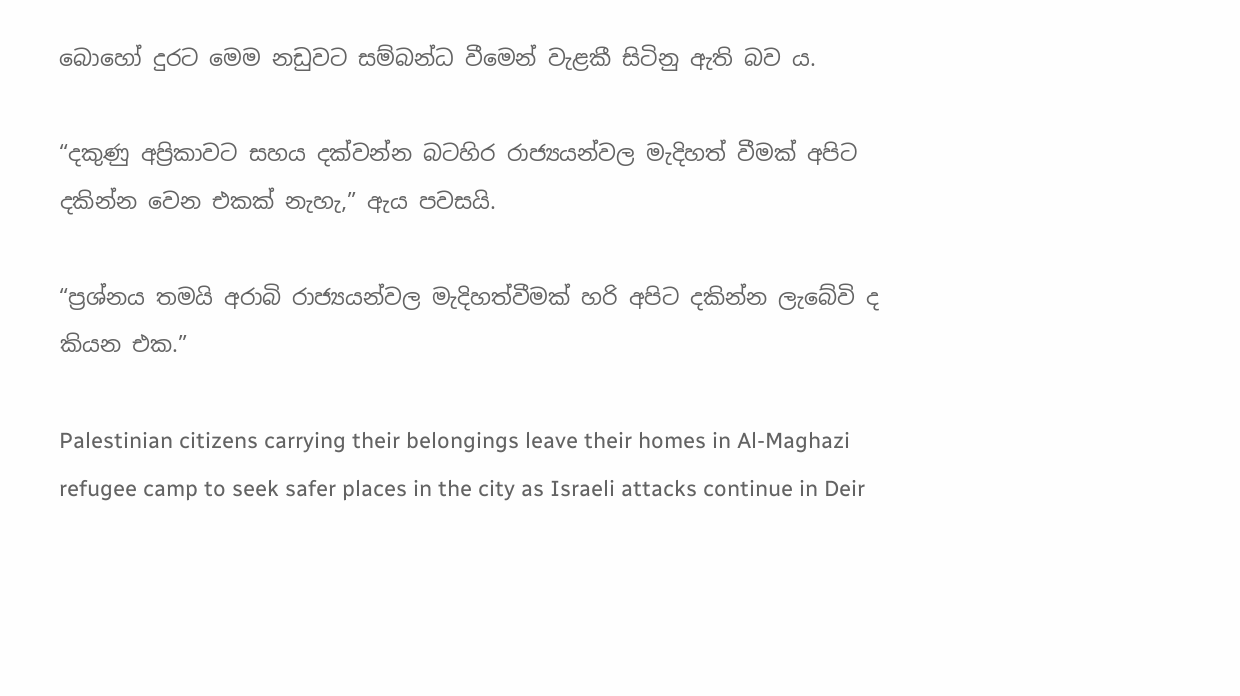බොහෝ දුරට මෙම නඩුවට සම්බන්ධ වීමෙන් වැළකී සිටිනු ඇති බව ය.

“දකුණු අප්‍රිකාවට සහය දක්වන්න බටහිර රාජ්‍යයන්වල මැදිහත් වීමක් අපිට දකින්න වෙන එකක් නැහැ,” ඇය පවසයි.

“ප්‍රශ්නය තමයි අරාබි රාජ්‍යයන්වල මැදිහත්වීමක් හරි අපිට දකින්න ලැබේවි ද කියන එක.”

Palestinian citizens carrying their belongings leave their homes in Al-Maghazi refugee camp to seek safer places in the city as Israeli attacks continue in Deir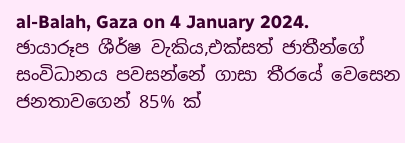al-Balah, Gaza on 4 January 2024.
ඡායාරූප ශීර්ෂ වැකිය,එක්සත් ජාතීන්ගේ සංවිධානය පවසන්නේ ගාසා තීරයේ වෙසෙන ජනතාවගෙන් 85% ක්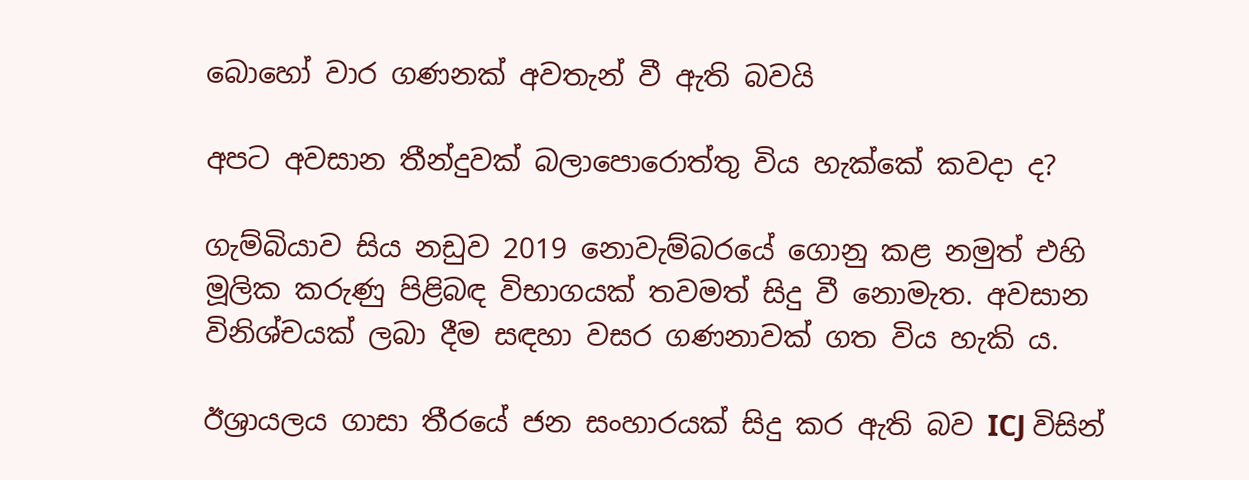බොහෝ වාර ගණනක් අවතැන් වී ඇති බවයි

අපට අවසාන තීන්දුවක් බලාපොරොත්තු විය හැක්කේ කවදා ද?

ගැම්බියාව සිය නඩුව 2019 නොවැම්බරයේ ගොනු කළ නමුත් එහි මූලික කරුණු පිළිබඳ විභාගයක් තවමත් සිදු වී නොමැත. අවසාන විනිශ්චයක් ලබා දීම සඳහා වසර ගණනාවක් ගත විය හැකි ය.

ඊශ්‍රායලය ගාසා තීරයේ ජන සංහාරයක් සිදු කර ඇති බව ICJ විසින්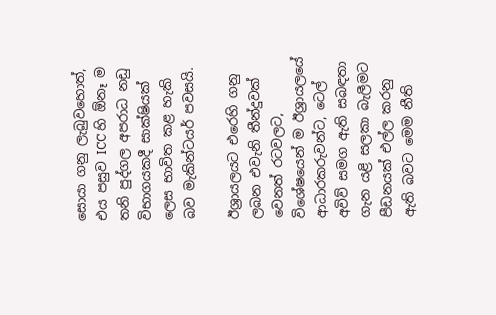සොයා ගනු ලැබුවහොත්, එය පසුව ICC හි ඕනෑ ම තනි පුද්ගල අපරාධ නඩු විභාගයකදී සාක්ෂියක් ලෙස භාවිත කළ හැකි බව මැකින්ටයර් පවසයි.

ඊශ්‍රායලයට එරෙහි ගනු ලබන එවැනි තීන්දුවක් වෙනත් රටවලට, විශේෂයෙන් ම ඊශ්‍රායලයේ ආධාරකරුවන්ට, ටෙල් අවිව් සමග ඇති සබඳතා ගැන යළි සලකා බැලීමට පීඩනයක් එල්ල කරනු ඇති බවට මෙම නීති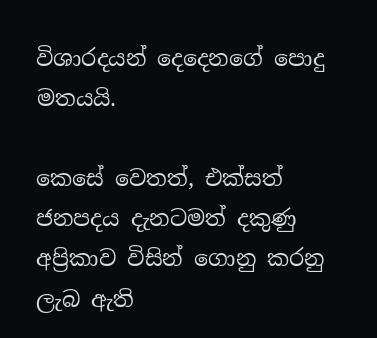විශාරදයන් දෙදෙනගේ පොදු මතයයි.

කෙසේ වෙතත්, එක්සත් ජනපදය දැනටමත් දකුණු අප්‍රිකාව විසින් ගොනු කරනු ලැබ ඇති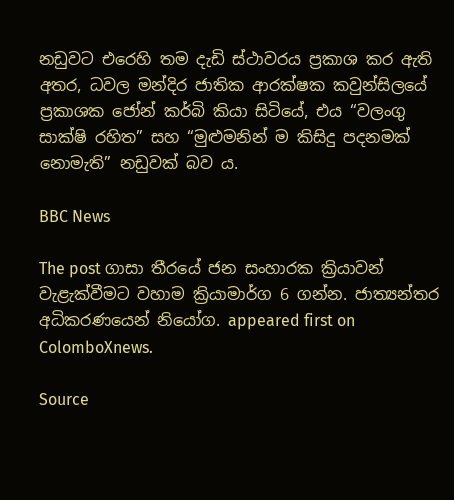නඩුවට එරෙහි තම දැඩි ස්ථාවරය ප්‍රකාශ කර ඇති අතර, ධවල මන්දිර ජාතික ආරක්ෂක කවුන්සිලයේ ප්‍රකාශක ජෝන් කර්බි කියා සිටියේ, එය “වලංගු සාක්ෂි රහිත” සහ “මුළුමනින් ම කිසිදු පදනමක් නොමැති” නඩුවක් බව ය.

BBC News

The post ගාසා තීරයේ ජන සංහාරක ක්‍රියාවන් වැළැක්වීමට වහාම ක්‍රියාමාර්ග 6 ගන්න. ජාත්‍යන්තර අධිකරණයෙන් නියෝග. appeared first on ColomboXnews.

Source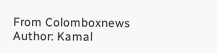From Colomboxnews
Author: Kamal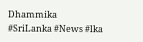Dhammika
#SriLanka #News #lka